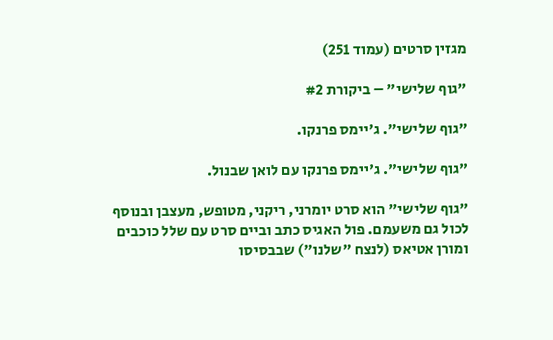מגזין סרטים (עמוד 251)

"גוף שלישי" – ביקורת #2

"גוף שלישי". ג'יימס פרנקו.

"גוף שלישי". ג'יימס פרנקו עם לואן שבנול.

"גוף שלישי" הוא סרט יומרני, ריקני, מטופש, מעצבן ובנוסף לכול גם משעמם. פול האגיס כתב וביים סרט עם שלל כוכבים ומורן אטיאס (לנצח "שלנו") שבבסיסו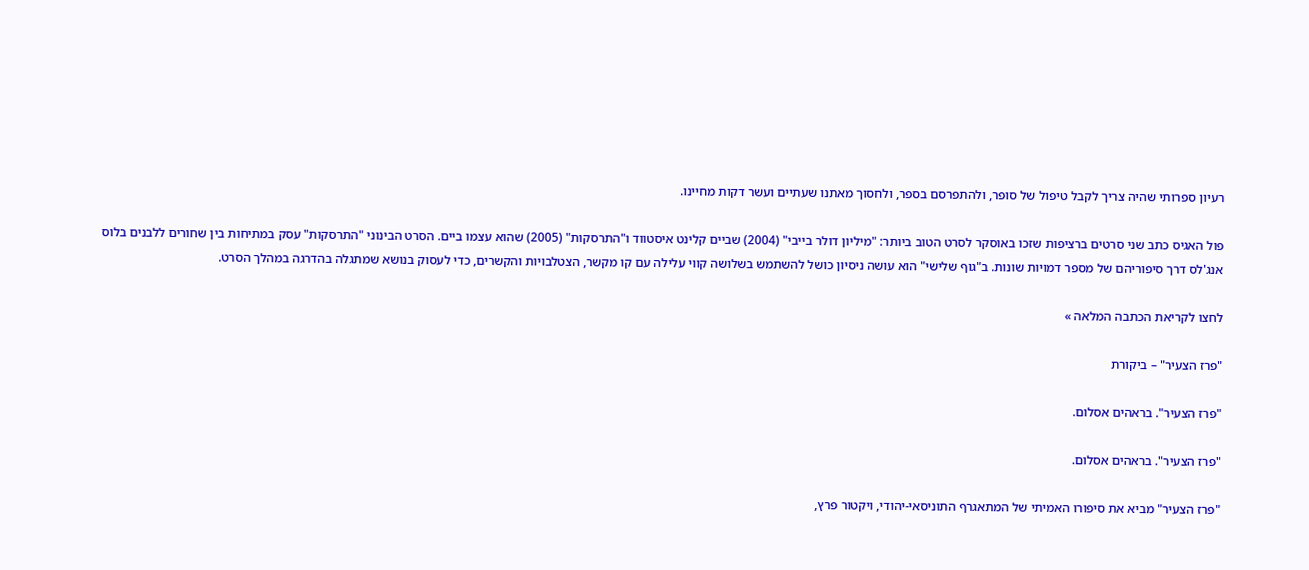רעיון ספרותי שהיה צריך לקבל טיפול של סופר, ולהתפרסם בספר, ולחסוך מאתנו שעתיים ועשר דקות מחיינו.

פול האגיס כתב שני סרטים ברציפות שזכו באוסקר לסרט הטוב ביותר: "מיליון דולר בייבי" (2004) שביים קלינט איסטווד ו"התרסקות" (2005) שהוא עצמו ביים. הסרט הבינוני "התרסקות" עסק במתיחות בין שחורים ללבנים בלוס אנג'לס דרך סיפוריהם של מספר דמויות שונות. ב"גוף שלישי" הוא עושה ניסיון כושל להשתמש בשלושה קווי עלילה עם קו מקשר, הצטלבויות והקשרים, כדי לעסוק בנושא שמתגלה בהדרגה במהלך הסרט.

לחצו לקריאת הכתבה המלאה »

"פרז הצעיר" – ביקורת

"פרז הצעיר". בראהים אסלום.

"פרז הצעיר". בראהים אסלום.

"פרז הצעיר" מביא את סיפורו האמיתי של המתאגרף התוניסאי-יהודי, ויקטור פרץ,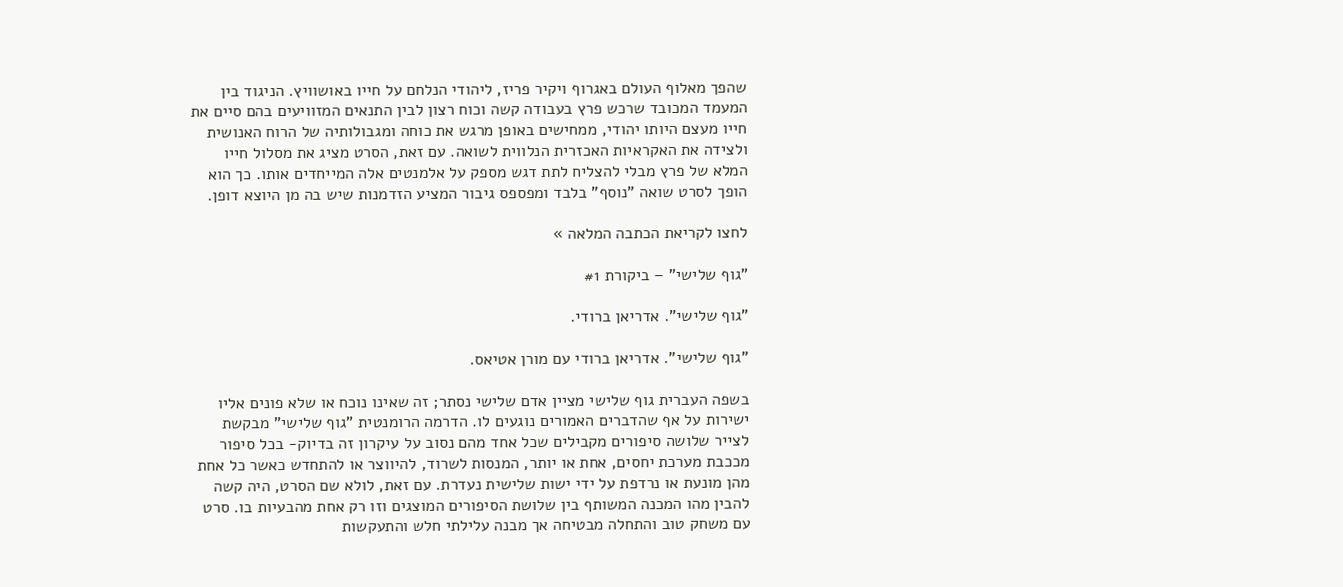שהפך מאלוף העולם באגרוף ויקיר פריז, ליהודי הנלחם על חייו באושוויץ. הניגוד בין המעמד המכובד שרכש פרץ בעבודה קשה וכוח רצון לבין התנאים המזוויעים בהם סיים את חייו מעצם היותו יהודי, ממחישים באופן מרגש את כוחה ומגבולותיה של הרוח האנושית ולצידה את האקראיות האכזרית הנלווית לשואה. עם זאת, הסרט מציג את מסלול חייו המלא של פרץ מבלי להצליח לתת דגש מספק על אלמנטים אלה המייחדים אותו. כך הוא הופך לסרט שואה "נוסף" בלבד ומפספס גיבור המציע הזדמנות שיש בה מן היוצא דופן.

לחצו לקריאת הכתבה המלאה »

"גוף שלישי" – ביקורת #1

"גוף שלישי". אדריאן ברודי.

"גוף שלישי". אדריאן ברודי עם מורן אטיאס.

בשפה העברית גוף שלישי מציין אדם שלישי נסתר; זה שאינו נוכח או שלא פונים אליו ישירות על אף שהדברים האמורים נוגעים לו. הדרמה הרומנטית "גוף שלישי" מבקשת לצייר שלושה סיפורים מקבילים שכל אחד מהם נסוב על עיקרון זה בדיוק- בכל סיפור מככבת מערכת יחסים, אחת או יותר, המנסות לשרוד, להיווצר או להתחדש כאשר כל אחת מהן מונעת או נרדפת על ידי ישות שלישית נעדרת. עם זאת, לולא שם הסרט, היה קשה להבין מהו המכנה המשותף בין שלושת הסיפורים המוצגים וזו רק אחת מהבעיות בו. סרט עם משחק טוב והתחלה מבטיחה אך מבנה עלילתי חלש והתעקשות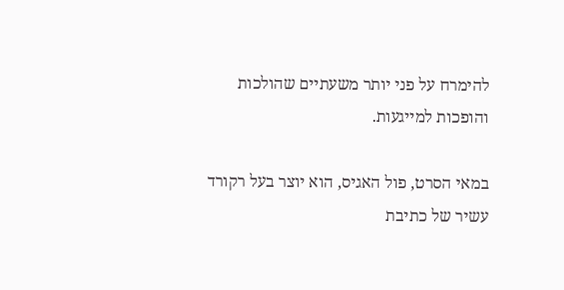להימרח על פני יותר משעתיים שהולכות והופכות למייגעות.

במאי הסרט, פול האגיס, הוא יוצר בעל רקורד עשיר של כתיבת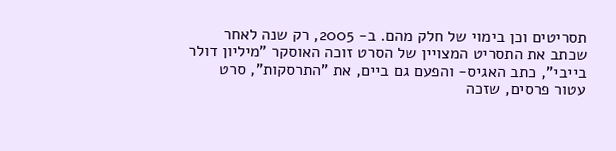תסריטים וכן בימוי של חלק מהם. ב- 2005, רק שנה לאחר שכתב את התסריט המצויין של הסרט זוכה האוסקר "מיליון דולר בייבי", כתב האגיס- והפעם גם ביים, את "התרסקות", סרט עטור פרסים, שזכה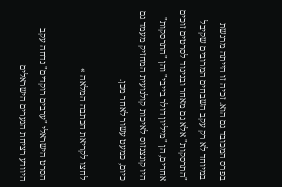בפרס המכובד גם הוא. זכיה זו הייתה מרגשת במיוחד לא רק עקב השבחים המרובים שקיבל "התרסקות" אלא גם מאחר ובניגוד לסרטים זוכים אחרים, הן "מיליון דולר בייבי" והן "התרסקות" היו קונצנזוס לאיכות קולנועית המחזיק מעמד גם כיום, כמעט עשור לאחר מכן.

לחצו לקריאת הכתבה המלאה »

הסרט הישראלי "ערבים רוקדים" נדחה עקב היוודע רציחת הנערים הישראלים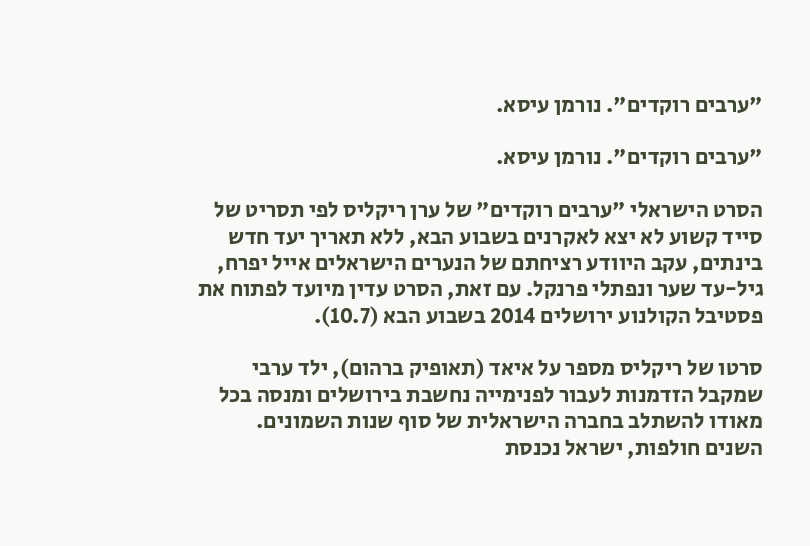"ערבים רוקדים". נורמן עיסא.

"ערבים רוקדים". נורמן עיסא.

הסרט הישראלי "ערבים רוקדים" של ערן ריקליס לפי תסריט של סייד קשוע לא יצא לאקרנים בשבוע הבא, ללא תאריך יעד חדש בינתים, עקב היוודע רציחתם של הנערים הישראלים אייל יפרח, גיל-עד שער ונפתלי פרנקל. עם זאת, הסרט עדין מיועד לפתוח את פסטיבל הקולנוע ירושלים 2014 בשבוע הבא (10.7).

סרטו של ריקליס מספר על איאד (תאופיק ברהום), ילד ערבי שמקבל הזדמנות לעבור לפנימייה נחשבת בירושלים ומנסה בכל מאודו להשתלב בחברה הישראלית של סוף שנות השמונים. השנים חולפות, ישראל נכנסת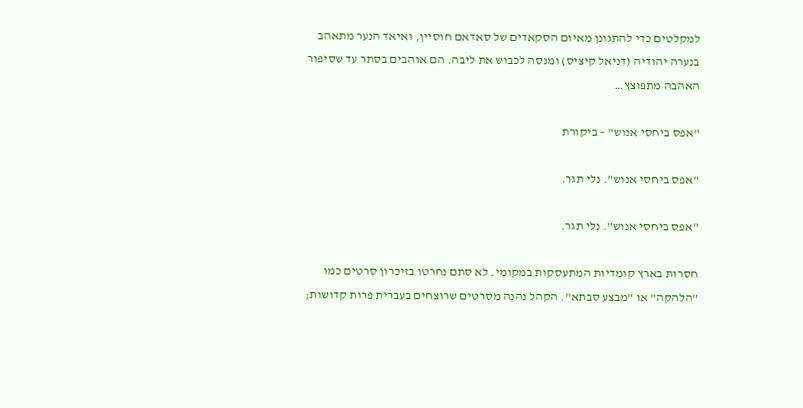למקלטים כדי להתגונן מאיום הסקאדים של סאדאם חוסיין, ואיאד הנער מתאהב בנערה יהודיה (דניאל קיציס) ומנסה לכבוש את ליבה. הם אוהבים בסתר עד שסיפור האהבה מתפוצץ…

"אפס ביחסי אנוש" – ביקורת

"אפס ביחסי אנוש". נלי תגר.

"אפס ביחסי אנוש". נלי תגר.

חסרות בארץ קומדיות המתעסקות במקומי. לא סתם נחרטו בזיכרון סרטים כמו "הלהקה" או "מבצע סבתא". הקהל נהנה מסרטים שרוצחים בעברית פרות קדושות;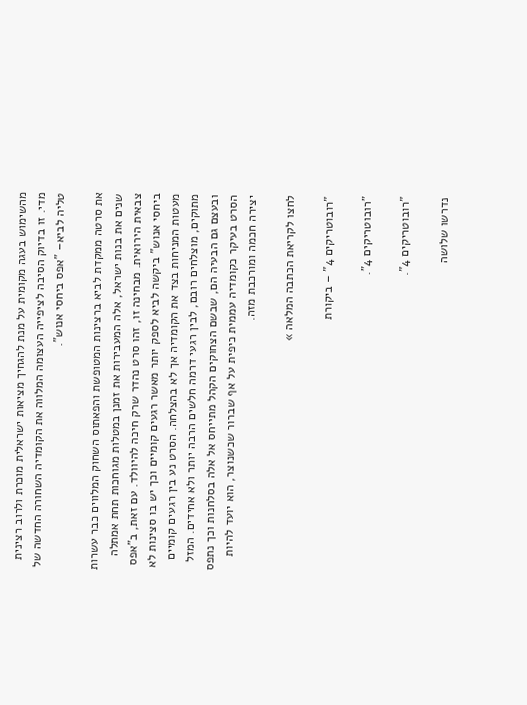מהשימוש בעגה מקומית על מנת להגחיך מציאות ישראלית מוכרת ולרוב רצינית מדי. זו בדיוק הסיבה לציפייה העצומה המלווה את הקומדיה השחורה החדשה של טליה לביא– "אפס ביחסי אנוש".

את סרטה ממקדת לביא ברצינות המטופשת והפאתוס השחוק המלווים כבר עשרות שנים את בנות ישראל, אלה המעבירות את זמנן במטלות מגוחכות תחת אמתלה צבאית הירואית. מבחינה זו, זהו סרט נהדר שרק חיכה להיוולד. עם זאת, ב"אפס ביחסי אנוש" ביקשה לביא לספק יותר מאשר רגעים קומיים וכך יש בו סצינות לא מעטות המניחות בצד את הקומדיה אך לא בהצלחה. הסרט נע בין רגעים קומיים מתוקים, מוצלחים רובם, לבין רגעי דרמה חלשים הרבה יותר ולא אחידים. המזל ובעצם גם הבעיה הם, שבשם הצחוקים הקהל מתייחס אל אלה בסלחנות וכך נתפס הסרט בעיקר כקומדיה עממית כיפית על אף שברור שכשנוצר, הוא יועד להיות יצירה חכמה ומורכבת מזה.

לחצו לקריאת הכתבה המלאה »

"רובוטריקים 4" – ביקורת

"רובוטריקים 4".

"רובוטריקים 4".

נדרשו שלושה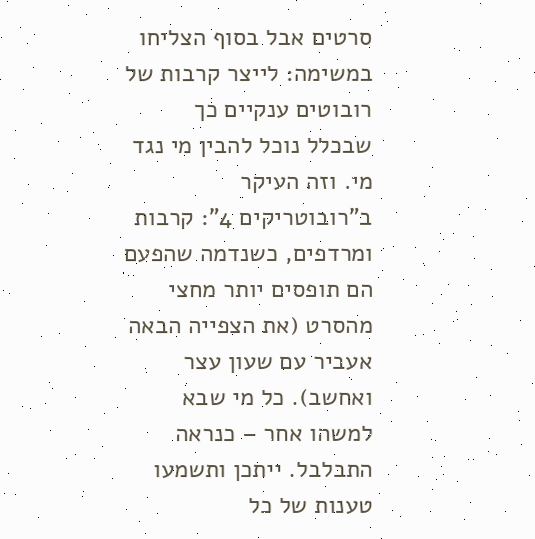סרטים אבל בסוף הצליחו במשימה: לייצר קרבות של רובוטים ענקיים כך שבכלל נוכל להבין מי נגד מי. וזה העיקר ב"רובוטריקים 4": קרבות ומרדפים, כשנדמה שהפעם הם תופסים יותר מחצי מהסרט (את הצפייה הבאה אעביר עם שעון עצר ואחשב). כל מי שבא למשהו אחר – כנראה התבלבל. ייתכן ותשמעו טענות של כל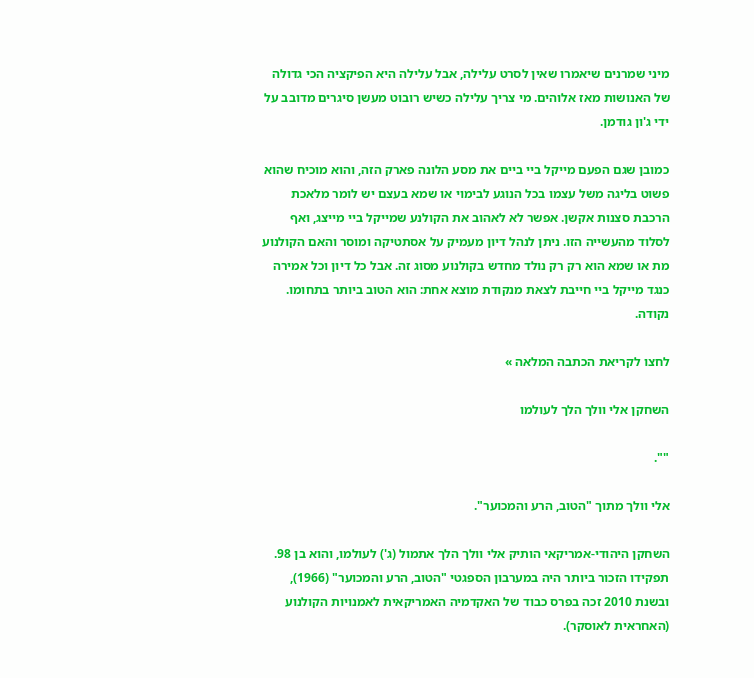מיני שמרנים שיאמרו שאין לסרט עלילה, אבל עלילה היא הפיקציה הכי גדולה של האנושות מאז אלוהים. מי צריך עלילה כשיש רובוט מעשן סיגרים מדובב על ידי ג'ון גודמן.

כמובן שגם הפעם מייקל ביי ביים את מסע הלונה פארק הזה, והוא מוכיח שהוא פשוט בליגה משל עצמו בכל הנוגע לבימוי או שמא בעצם יש לומר מלאכת הרכבת סצנות אקשן. אפשר לא לאהוב את הקולנע שמייקל ביי מייצג, ואף לסלוד מהעשייה הזו. ניתן לנהל דיון מעמיק על אסתטיקה ומוסר והאם הקולנוע מת או שמא הוא רק רק נולד מחדש בקולנוע מסוג זה. אבל כל דיון וכל אמירה כנגד מייקל ביי חייבת לצאת מנקודת מוצא אחת: הוא הטוב ביותר בתחומו. נקודה.

לחצו לקריאת הכתבה המלאה »

השחקן אלי וולך הלך לעולמו

"".

אלי וולך מתוך "הטוב, הרע והמכוער".

השחקן היהודי-אמריקאי הותיק אלי וולך הלך אתמול (ג') לעולמו, והוא בן 98. תפקידו הזכור ביותר היה במערבון הספגטי "הטוב, הרע והמכוער" (1966), ובשנת 2010 זכה בפרס כבוד של האקדמיה האמריקאית לאמנויות הקולנוע (האחראית לאוסקר).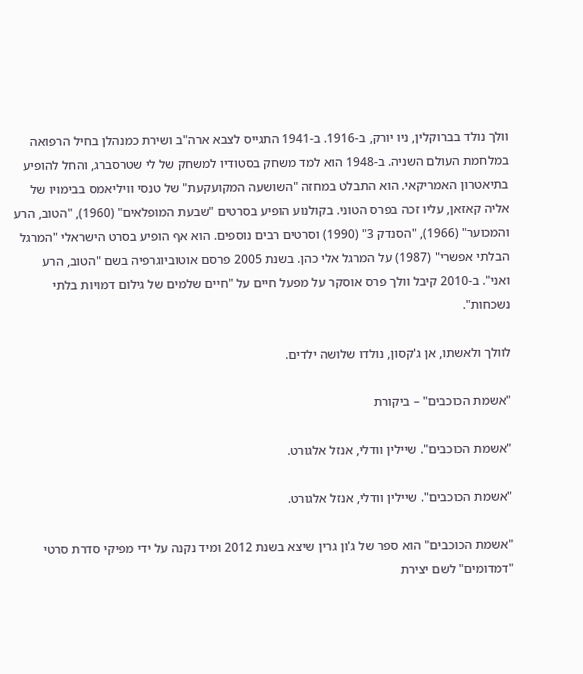וולך נולד בברוקלין, ניו יורק, ב-1916. ב-1941 התגייס לצבא ארה"ב ושירת כמנהלן בחיל הרפואה במלחמת העולם השניה. ב-1948 הוא למד משחק בסטודיו למשחק של לי שטרסברג, והחל להופיע בתיאטרון האמריקאי. הוא התבלט במחזה "השושעה המקועקעת" של טנסי וויליאמס בבימויו של אליה קאזאן, עליו זכה בפרס הטוני. בקולנוע הופיע בסרטים "שבעת המופלאים" (1960), "הטוב, הרע והמכוער" (1966), "הסנדק 3" (1990) וסרטים רבים נוספים. הוא אף הופיע בסרט הישראלי "המרגל הבלתי אפשרי" (1987) על המרגל אלי כהן. בשנת 2005 פרסם אוטוביוגרפיה בשם "הטוב, הרע ואני". ב-2010 קיבל וולך פרס אוסקר על מפעל חיים על "חיים שלמים של גילום דמויות בלתי נשכחות".

לוולך ולאשתו, אן ג'קסון, נולדו שלושה ילדים.

"אשמת הכוכבים" – ביקורת

"אשמת הכוכבים". שיילין וודלי, אנזל אלגורט.

"אשמת הכוכבים". שיילין וודלי, אנזל אלגורט.

"אשמת הכוכבים" הוא ספר של ג'ון גרין שיצא בשנת 2012 ומיד נקנה על ידי מפיקי סדרת סרטי "דמדומים" לשם יצירת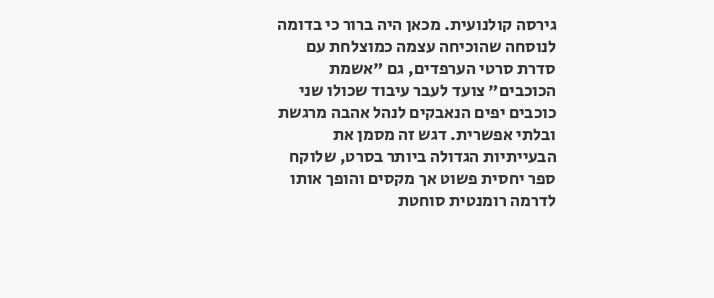גירסה קולנועית. מכאן היה ברור כי בדומה לנוסחה שהוכיחה עצמה כמוצלחת עם סדרת סרטי הערפדים, גם "אשמת הכוכבים" צועד לעבר עיבוד שכולו שני כוכבים יפים הנאבקים לנהל אהבה מרגשת ובלתי אפשרית. דגש זה מסמן את הבעייתיות הגדולה ביותר בסרט, שלוקח ספר יחסית פשוט אך מקסים והופך אותו לדרמה רומנטית סוחטת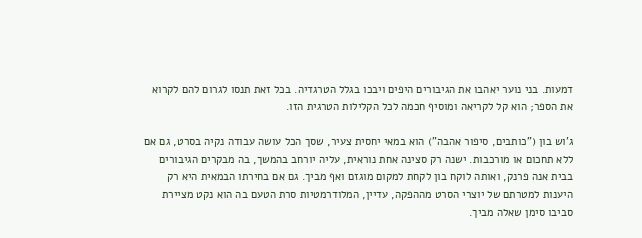דמעות. בני נוער יאהבו את הגיבורים היפים ויבכו בגלל הטרגדיה. בכל זאת תנסו לגרום להם לקרוא את הספר; הוא קל לקריאה ומוסיף חכמה לכל הקלילות הטרגית הזו.

ג'וש בון ("כותבים, סיפור אהבה") הוא במאי יחסית צעיר, שסך הכל עושה עבודה נקיה בסרט, גם אם ללא תחכום או מורכבות. ישנה רק סצינה אחת נוראית, עליה יורחב בהמשך, בה מבקרים הגיבורים בבית אנה פרנק, ואותה לוקח בון לקחת למקום מוגזם ואף מביך. גם אם בחירתו הבמאית היא רק היענות למטרתם של יוצרי הסרט מההפקה, עדיין, המלודרמטיות סרת הטעם בה הוא נקט מציירת סביבו סימן שאלה מביך.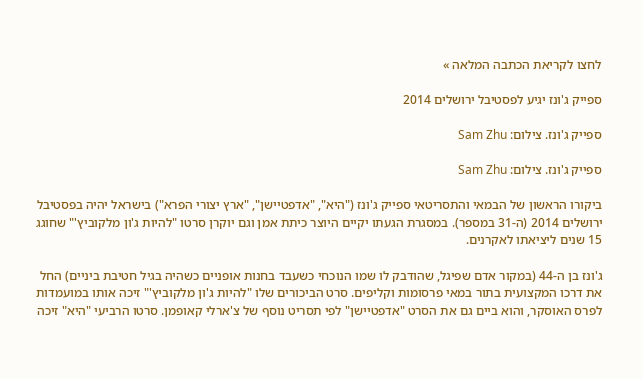לחצו לקריאת הכתבה המלאה »

ספייק ג'ונז יגיע לפסטיבל ירושלים 2014

ספייק ג'ונז. צילום: Sam Zhu

ספייק ג'ונז. צילום: Sam Zhu

ביקורו הראשון של הבמאי והתסריטאי ספייק ג'ונז ("היא", "אדפטיישן", "ארץ יצורי הפרא") בישראל יהיה בפסטיבל ירושלים 2014 (ה-31 במספר). במסגרת הגעתו יקיים היוצר כיתת אמן וגם יוקרן סרטו "להיות ג'ון מלקוביץ'" שחוגג 15 שנים ליציאתו לאקרנים.

ג'ונז בן ה-44 (במקור אדם שפיגל, שהודבק לו שמו הנוכחי כשעבד בחנות אופניים כשהיה בגיל חטיבת ביניים) החל את דרכו המקצועית בתור במאי פרסומות וקליפים. סרט הביכורים שלו "להיות ג'ון מלקוביץ'" זיכה אותו במועמדות לפרס האוסקר, והוא ביים גם את הסרט "אדפטיישן" לפי תסריט נוסף של צ'ארלי קאופמן. סרטו הרביעי "היא" זיכה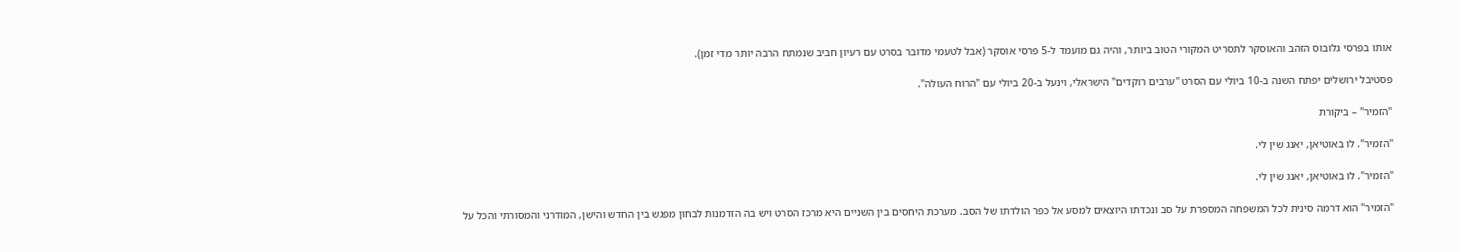אותו בפרסי גלובוס הזהב והאוסקר לתסריט המקורי הטוב ביותר, והיה גם מועמד ל-5 פרסי אוסקר (אבל לטעמי מדובר בסרט עם רעיון חביב שנמתח הרבה יותר מדי זמן).

פסטיבל ירושלים יפתח השנה ב-10 ביולי עם הסרט "ערבים רוקדים" הישראלי, וינעל ב-20 ביולי עם "הרוח העולה".

"הזמיר" – ביקורת

"הזמיר". לו באוטיאן, יאנג שין לי.

"הזמיר". לו באוטיאן, יאנג שין לי.

"הזמיר" הוא דרמה סינית לכל המשפחה המספרת על סב ונכדתו היוצאים למסע אל כפר הולדתו של הסב. מערכת היחסים בין השניים היא מרכז הסרט ויש בה הזדמנות לבחון מפגש בין החדש והישן, המודרני והמסורתי והכל על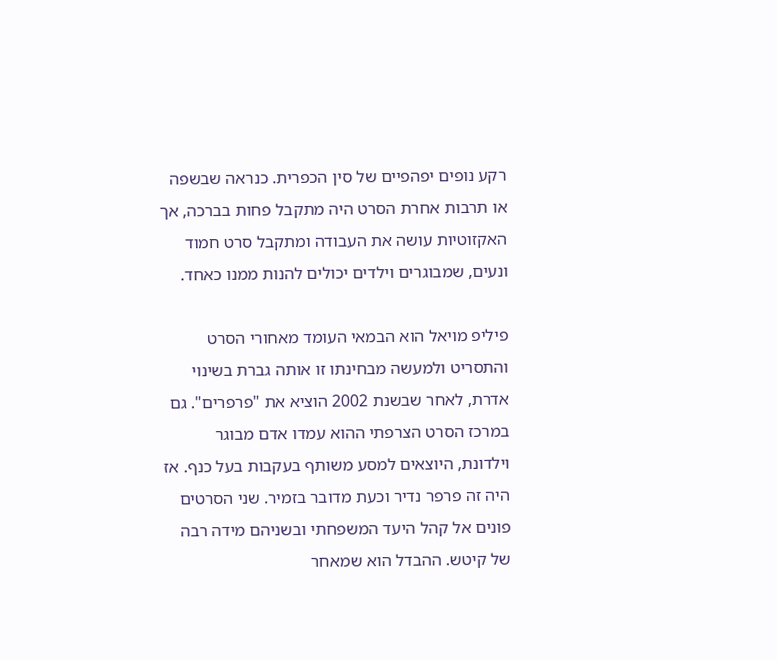רקע נופים יפהפיים של סין הכפרית. כנראה שבשפה או תרבות אחרת הסרט היה מתקבל פחות בברכה, אך האקזוטיות עושה את העבודה ומתקבל סרט חמוד ונעים, שמבוגרים וילדים יכולים להנות ממנו כאחד.

פיליפ מויאל הוא הבמאי העומד מאחורי הסרט והתסריט ולמעשה מבחינתו זו אותה גברת בשינוי אדרת, לאחר שבשנת 2002 הוציא את "פרפרים". גם במרכז הסרט הצרפתי ההוא עמדו אדם מבוגר וילדונת, היוצאים למסע משותף בעקבות בעל כנף. אז היה זה פרפר נדיר וכעת מדובר בזמיר. שני הסרטים פונים אל קהל היעד המשפחתי ובשניהם מידה רבה של קיטש. ההבדל הוא שמאחר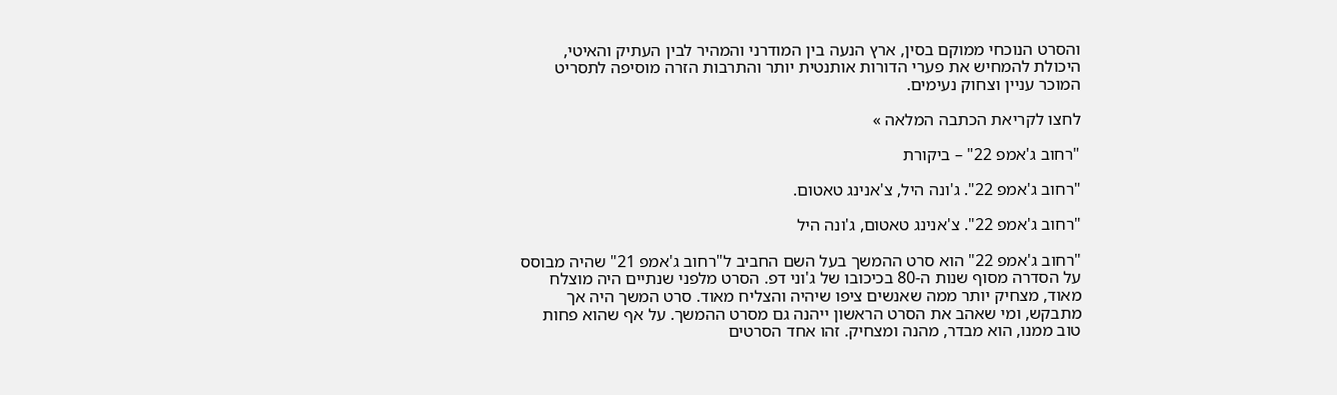והסרט הנוכחי ממוקם בסין, ארץ הנעה בין המודרני והמהיר לבין העתיק והאיטי, היכולת להמחיש את פערי הדורות אותנטית יותר והתרבות הזרה מוסיפה לתסריט המוכר עניין וצחוק נעימים.

לחצו לקריאת הכתבה המלאה »

"רחוב ג'אמפ 22" – ביקורת

"רחוב ג'אמפ 22". ג'ונה היל, צ'אנינג טאטום.

"רחוב ג'אמפ 22". צ'אנינג טאטום, ג'ונה היל

"רחוב ג'אמפ 22" הוא סרט ההמשך בעל השם החביב ל"רחוב ג'אמפ 21" שהיה מבוסס על הסדרה מסוף שנות ה-80 בכיכובו של ג'וני דפ. הסרט מלפני שנתיים היה מוצלח מאוד, מצחיק יותר ממה שאנשים ציפו שיהיה והצליח מאוד. סרט המשך היה אך מתבקש, ומי שאהב את הסרט הראשון ייהנה גם מסרט ההמשך. על אף שהוא פחות טוב ממנו, הוא מבדר, מהנה ומצחיק. זהו אחד הסרטים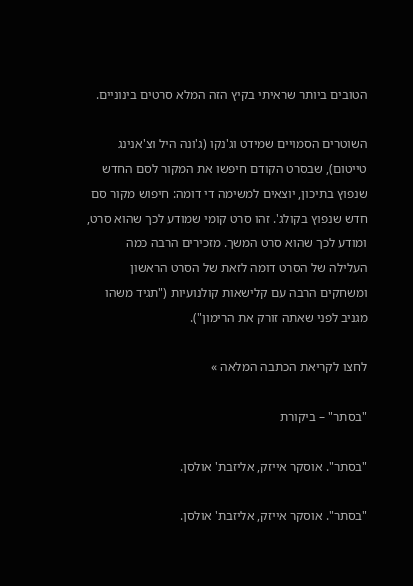הטובים ביותר שראיתי בקיץ הזה המלא סרטים בינוניים.

השוטרים הסמויים שמידט וג'נקו (ג'ונה היל וצ'אנינג טייטום), שבסרט הקודם חיפשו את המקור לסם החדש שנפוץ בתיכון, יוצאים למשימה די דומה: חיפוש מקור סם חדש שנפוץ בקולג'. זהו סרט קומי שמודע לכך שהוא סרט, ומודע לכך שהוא סרט המשך. מזכירים הרבה כמה העלילה של הסרט דומה לזאת של הסרט הראשון ומשחקים הרבה עם קלישאות קולנועיות ("תגיד משהו מגניב לפני שאתה זורק את הרימון").

לחצו לקריאת הכתבה המלאה »

"בסתר" – ביקורת

"בסתר". אוסקר אייזק, אליזבת' אולסן.

"בסתר". אוסקר אייזק, אליזבת' אולסן.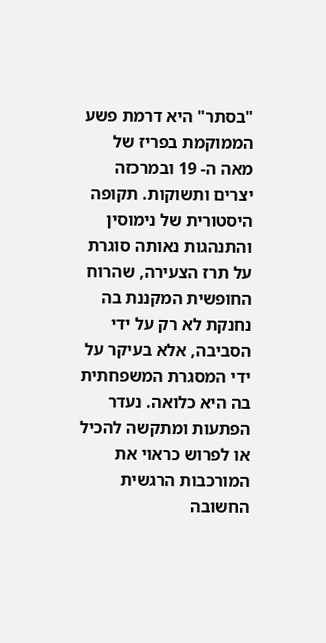"בסתר" היא דרמת פשע הממוקמת בפריז של מאה ה- 19 ובמרכזה יצרים ותשוקות. תקופה היסטורית של נימוסין והתנהגות נאותה סוגרת על תרז הצעירה, שהרוח החופשית המקננת בה נחנקת לא רק על ידי הסביבה, אלא בעיקר על ידי המסגרת המשפחתית בה היא כלואה. נעדר הפתעות ומתקשה להכיל או לפרוש כראוי את המורכבות הרגשית החשובה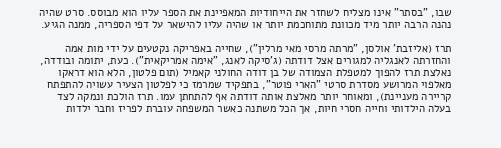שבו, "בסתר" אינו מצליח לשחזר את הייחודיות המאפיינת את הספר עליו הוא מבוסס. סרט שהיה נהנה הרבה יותר מיד מכוונת מתוחכמת יותר או שהיה עליו להישאר על דפי הספריה, ממנה הגיע.

תרז (אליזבת' אולסן, "מרתה מרסי מאי מרלין"), שחייה באפריקה נקטעים על ידי מות אמה והחזרתה לאנגליה למגורים אצל דודתה (ג'סיקה לאנג, "אימה אמריקאית"). כעת, יתומה ובודדה, נאלצת תרז להפוך למטפלת הצמודה של בן דודה החולני קאמיל (תום פלטון, הלא הוא דראקו מאלפוי המרושע מסדרת סרטי "הארי פוטר", בתפקיד שמרמז כי לפלטון הצעיר עשויה להתפתח קריירה מעניינת), ומאוחר יותר מאלצת אותה דודתה אף להתחתן עמו. תרז הולכת ונמקה לצד בעלה הילדותי וחייה חסרי חיות, אך הכל משתנה כאשר המשפחה עוברת לפריז וחבר ילדות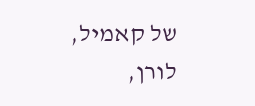של קאמיל, לורן,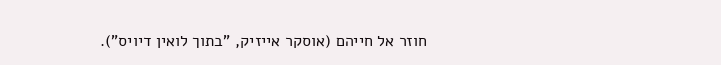חוזר אל חייהם (אוסקר אייזיק, "בתוך לואין דיויס").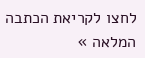לחצו לקריאת הכתבה המלאה »